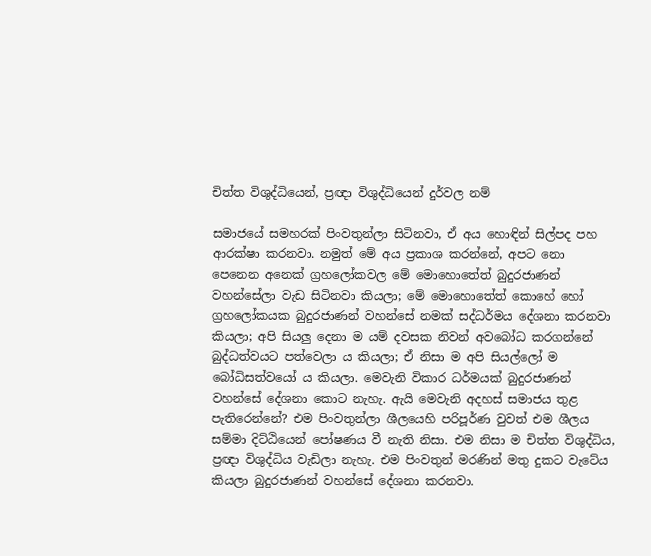චිත්ත විශුද්ධියෙන්, ප්‍රඥා විශුද්ධියෙන් දුර්වල නම්

සමාජයේ සමහරක් පිංවතුන්ලා සිටිනවා, ඒ අය හොඳින් සිල්පද පහ ආරක්ෂා කරනවා. නමුත් මේ අය ප්‍රකාශ කරන්නේ, අපට නො පෙනෙන අනෙක් ග්‍රහලෝකවල මේ මොහොතේත් බුදුරජාණන් වහන්සේලා වැඩ සිටිනවා කියලා; මේ මොහොතේත් කොහේ හෝ ග්‍රහලෝකයක බුදුරජාණන් වහන්සේ නමක් සද්ධර්මය දේශනා කරනවා කියලා; අපි සියලු දෙනා ම යම් දවසක නිවන් අවබෝධ කරගන්නේ බුද්ධත්වයට පත්වෙලා ය කියලා; ඒ නිසා ම අපි සියල්ලෝ ම බෝධිසත්වයෝ ය කියලා. මෙවැනි විකාර ධර්මයක් බුදුරජාණන් වහන්සේ දේශනා කොට නැහැ. ඇයි මෙවැනි අදහස් සමාජය තුළ පැතිරෙන්නේ? එම පිංවතුන්ලා ශීලයෙහි පරිපූර්ණ වුවත් එම ශීලය සම්මා දිට්ඨියෙන් පෝෂණය වී නැති නිසා. එම නිසා ම චිත්ත විශුද්ධිය, ප්‍රඥා විශුද්ධිය වැඩිලා නැහැ. එම පිංවතුන් මරණින් මතු දුකට වැටේය කියලා බුදුරජාණන් වහන්සේ දේශනා කරනවා.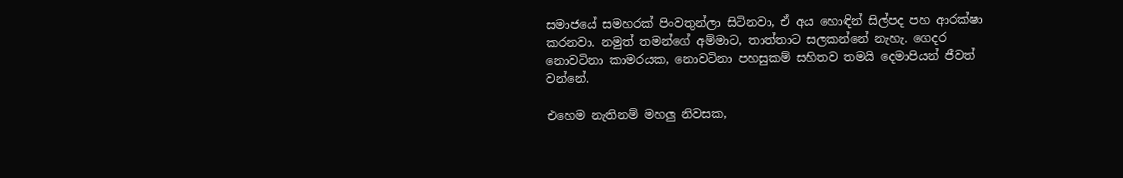සමාජයේ සමහරක් පිංවතුන්ලා සිටිනවා, ඒ අය හොඳින් සිල්පද පහ ආරක්ෂා කරනවා. නමුත් තමන්ගේ අම්මාට, තාත්තාට සලකන්නේ නැහැ. ගෙදර නොවටිනා කාමරයක, නොවටිනා පහසුකම් සහිතව තමයි දෙමාපියන් ජීවත් වන්නේ.

එහෙම නැතිනම් මහලු නිවසක,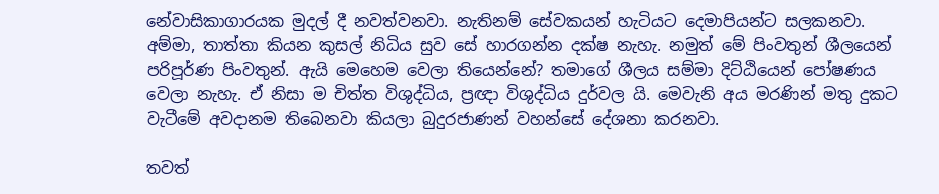නේවාසිකාගාරයක මුදල් දී නවත්වනවා. නැතිනම් සේවකයන් හැටියට දෙමාපියන්ට සලකනවා. අම්මා, තාත්තා කියන කුසල් නිධිය සුව සේ හාරගන්න දක්ෂ නැහැ. නමුත් මේ පිංවතුන් ශීලයෙන් පරිපූර්ණ පිංවතුන්. ඇයි මෙහෙම වෙලා තියෙන්නේ? තමාගේ ශීලය සම්මා දිට්ඨියෙන් පෝෂණය වෙලා නැහැ. ඒ නිසා ම චිත්ත විශුද්ධිය, ප්‍රඥා විශුද්ධිය දුර්වල යි. මෙවැනි අය මරණින් මතු දුකට වැටීමේ අවදානම තිබෙනවා කියලා බුදුරජාණන් වහන්සේ දේශනා කරනවා.

තවත්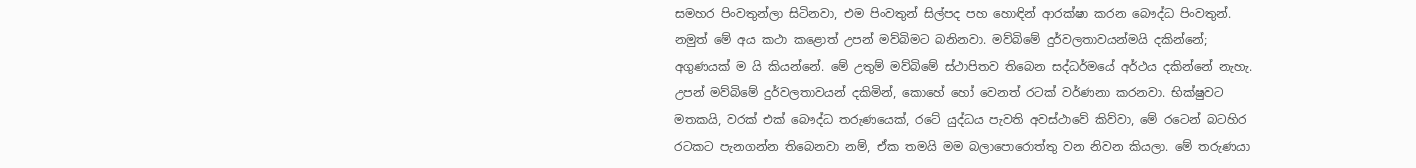සමහර පිංවතුන්ලා සිටිනවා, එම පිංවතුන් සිල්පද පහ හොඳින් ආරක්ෂා කරන බෞද්ධ පිංවතුන්. නමුත් මේ අය කථා කළොත් උපන් මව්බිමට බනිනවා. මව්බිමේ දුර්වලතාවයන්මයි දකින්නේ; අගුණයක් ම යි කියන්නේ. මේ උතුම් මව්බිමේ ස්ථාපිතව තිබෙන සද්ධර්මයේ අර්ථය දකින්නේ නැහැ. උපන් මව්බිමේ දුර්වලතාවයන් දකිමින්, කොහේ හෝ වෙනත් රටක් වර්ණනා කරනවා. භික්ෂුවට මතකයි, වරක් එක් බෞද්ධ තරුණයෙක්, රටේ යුද්ධය පැවති අවස්ථාවේ කිව්වා, මේ රටෙන් බටහිර රටකට පැනගන්න තිබෙනවා නම්, ඒක තමයි මම බලාපොරොත්තු වන නිවන කියලා. මේ තරුණයා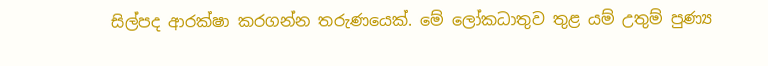සිල්පද ආරක්ෂා කරගන්න තරුණයෙක්. මේ ලෝකධාතුව තුළ යම් උතුම් පුණ්‍ය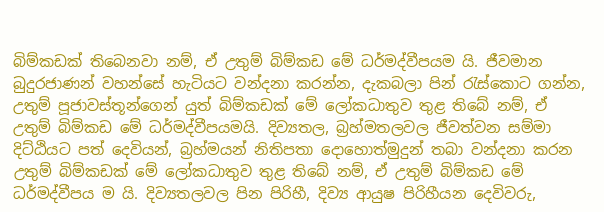බිම්කඩක් තිබෙනවා නම්, ඒ උතුම් බිම්කඩ මේ ධර්මද්වීපයම යි. ජීවමාන බුදුරජාණන් වහන්සේ හැටියට වන්දනා කරන්න, දැකබලා පින් රැස්කොට ගන්න, උතුම් පූජාවස්තූන්ගෙන් යුත් බිම්කඩක් මේ ලෝකධාතුව තුළ තිබේ නම්, ඒ උතුම් බිම්කඩ මේ ධර්මද්වීපයමයි. දිව්‍යතල, බ්‍රහ්මතලවල ජීවත්වන සම්මා දිට්ඨියට පත් දෙවියන්, බ්‍රහ්මයන් නිතිපතා දොහොත්මුදුන් තබා වන්දනා කරන උතුම් බිම්කඩක් මේ ලෝකධාතුව තුළ තිබේ නම්, ඒ උතුම් බිම්කඩ මේ ධර්මද්වීපය ම යි. දිව්‍යතලවල පින පිරිහී, දිව්‍ය ආයුෂ පිරිහීයන දෙවිවරු,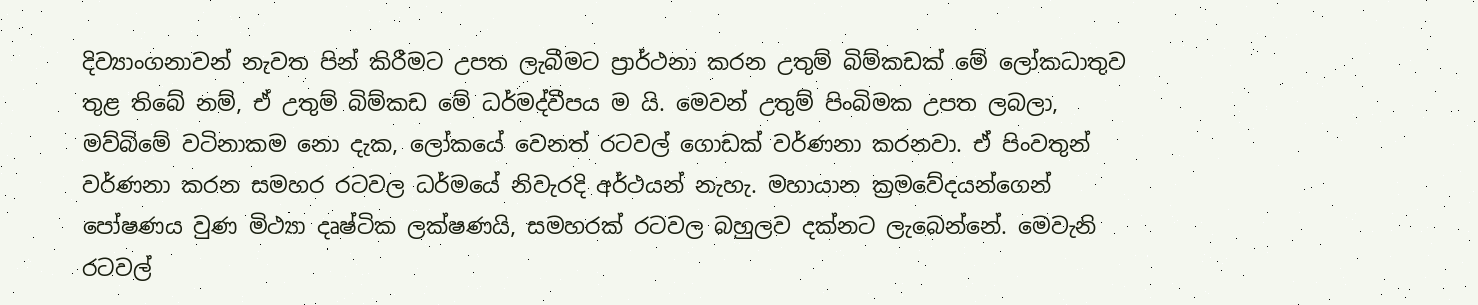දිව්‍යාංගනාවන් නැවත පින් කිරීමට උපත ලැබීමට ප්‍රාර්ථනා කරන උතුම් බිම්කඩක් මේ ලෝකධාතුව තුළ තිබේ නම්, ඒ උතුම් බිම්කඩ මේ ධර්මද්වීපය ම යි. මෙවන් උතුම් පිංබිමක උපත ලබලා, මව්බිමේ වටිනාකම නො දැක, ලෝකයේ වෙනත් රටවල් ගොඩක් වර්ණනා කරනවා. ඒ පිංවතුන් වර්ණනා කරන සමහර රටවල ධර්මයේ නිවැරදි අර්ථයන් නැහැ. මහායාන ක්‍රමවේදයන්ගෙන් පෝෂණය වුණ මිථ්‍යා දෘෂ්ටික ලක්ෂණයි, සමහරක් රටවල බහුලව දක්නට ලැබෙන්නේ. මෙවැනි රටවල්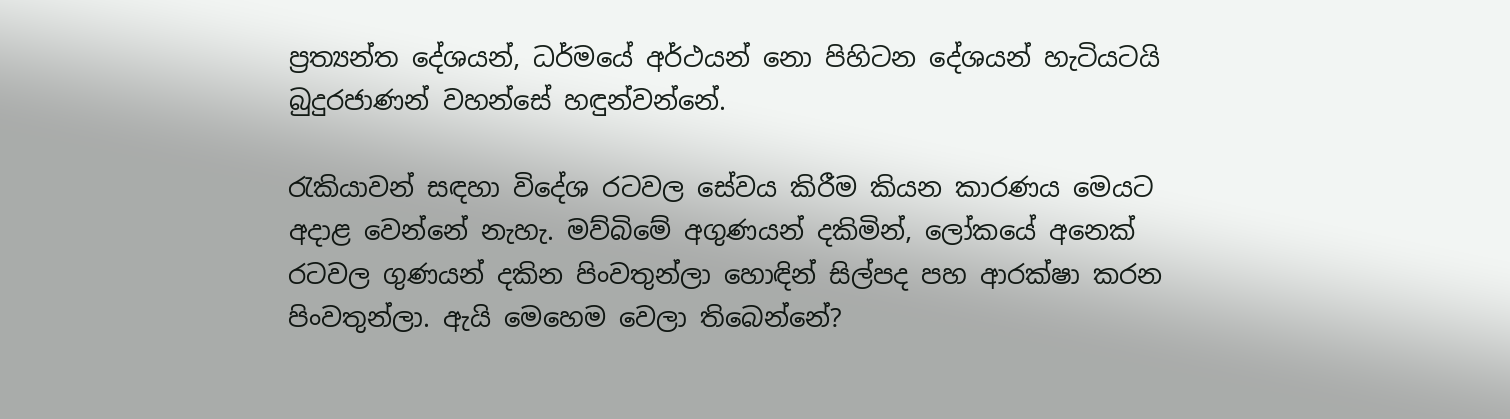ප්‍රත්‍යන්ත දේශයන්, ධර්මයේ අර්ථයන් නො පිහිටන දේශයන් හැටියටයි බුදුරජාණන් වහන්සේ හඳුන්වන්නේ.

රැකියාවන් සඳහා විදේශ රටවල සේවය කිරීම කියන කාරණය මෙයට අදාළ වෙන්නේ නැහැ. මව්බිමේ අගුණයන් දකිමින්, ලෝකයේ අනෙක් රටවල ගුණයන් දකින පිංවතුන්ලා හොඳින් සිල්පද පහ ආරක්ෂා කරන පිංවතුන්ලා. ඇයි මෙහෙම වෙලා තිබෙන්නේ?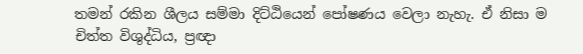තමන් රකින ශීලය සම්මා දිට්ඨියෙන් පෝෂණය වෙලා නැහැ. ඒ නිසා ම චිත්ත විශුද්ධිය, ප්‍රඥා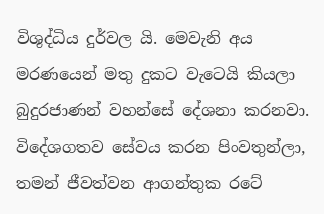විශුද්ධිය දුර්වල යි. මෙවැනි අය මරණයෙන් මතු දුකට වැටෙයි කියලා බුදුරජාණන් වහන්සේ දේශනා කරනවා. විදේශගතව සේවය කරන පිංවතුන්ලා, තමන් ජීවත්වන ආගන්තුක රටේ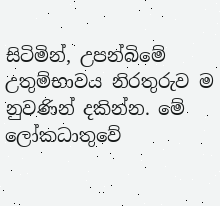සිටිමින්, උපන්බිමේ උතුම්භාවය නිරතුරුව ම නුවණින් දකින්න. මේ ලෝකධාතුවේ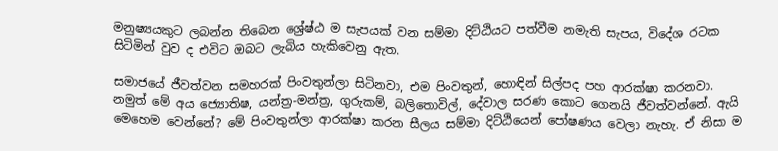මනුෂ්‍යයකුට ලබන්න තිබෙන ශ්‍රේෂ්ඨ ම සැපයක් වන සම්මා දිට්ඨියට පත්වීම නමැති සැපය, විදේශ රටක සිටිමින් වුව ද එවිට ඔබට ලැබිය හැකිවෙනු ඇත.

සමාජයේ ජීවත්වන සමහරක් පිංවතුන්ලා සිටිනවා, එම පිංවතුන්, හොඳින් සිල්පද පහ ආරක්ෂා කරනවා. නමුත් මේ අය ජ්‍යොතිෂ, යන්ත්‍ර-මන්ත්‍ර, ගුරුකම්, බලිතොවිල්, දේවාල සරණ කොට ගෙනයි ජීවත්වන්නේ. ඇයි මෙහෙම වෙන්නේ? මේ පිංවතුන්ලා ආරක්ෂා කරන සීලය සම්මා දිට්ඨියෙන් පෝෂණය වෙලා නැහැ. ඒ නිසා ම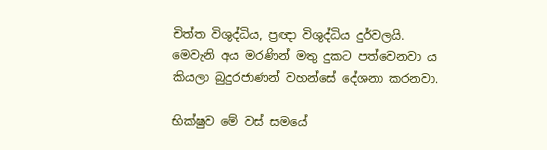චිත්ත විශුද්ධිය, ප්‍රඥා විශුද්ධිය දුර්වලයි. මෙවැනි අය මරණින් මතු දුකට පත්වෙනවා ය කියලා බුදුරජාණන් වහන්සේ දේශනා කරනවා.

භික්ෂුව මේ වස් සමයේ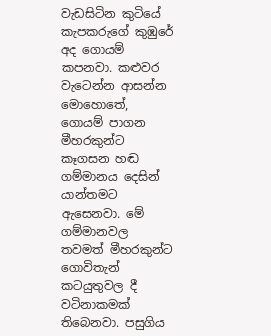වැඩසිටින කුටියේ කැපකරුගේ කුඹුරේ අද ගොයම් කපනවා. කළුවර වැටෙන්න ආසන්න මොහොතේ, ගොයම් පාගන මීහරකුන්ට කෑගසන හඬ ගම්මානය දෙසින් යාන්තමට ඇසෙනවා. මේ ගම්මානවල තවමත් මීහරකුන්ට ගොවිතැන් කටයුතුවල දී වටිනාකමක් තිබෙනවා. පසුගිය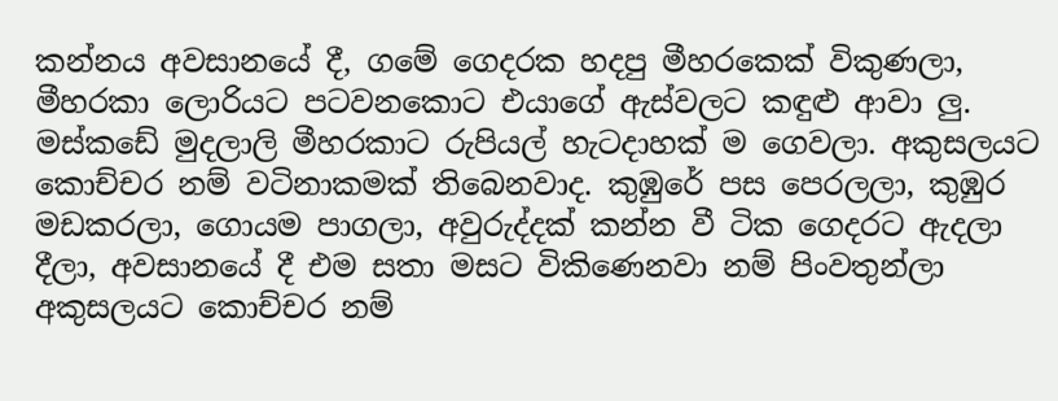කන්නය අවසානයේ දී, ගමේ ගෙදරක හදපු මීහරකෙක් විකුණලා, මීහරකා ලොරියට පටවනකොට එයාගේ ඇස්වලට කඳුළු ආවා ලු. මස්කඩේ මුදලාලි මීහරකාට රුපියල් හැටදාහක් ම ගෙවලා. අකුසලයට කොච්චර නම් වටිනාකමක් තිබෙනවාද. කුඹුරේ පස පෙරලලා, කුඹුර මඩකරලා, ගොයම පාගලා, අවුරුද්දක් කන්න වී ටික ගෙදරට ඇදලා දීලා, අවසානයේ දී එම සතා මසට විකිණෙනවා නම් පිංවතුන්ලා අකුසලයට කොච්චර නම්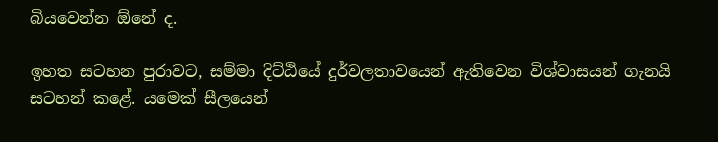බියවෙන්න ඕනේ ද.

ඉහත සටහන පුරාවට, සම්මා දිට්ඨියේ දුර්වලතාවයෙන් ඇතිවෙන විශ්වාසයන් ගැනයි සටහන් කළේ. යමෙක් සීලයෙන්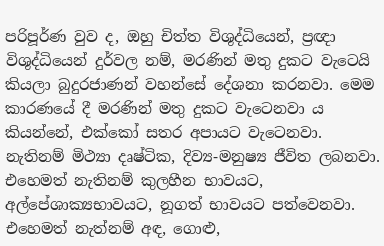පරිපූර්ණ වුව ද, ඔහු චිත්ත විශුද්ධියෙන්, ප්‍රඥා විශුද්ධියෙන් දුර්වල නම්, මරණින් මතු දුකට වැටෙයි කියලා බුදුරජාණන් වහන්සේ දේශනා කරනවා. මෙම කාරණයේ දී මරණින් මතු දුකට වැටෙනවා ය කියන්නේ, එක්කෝ සතර අපායට වැටෙනවා. නැතිනම් මිථ්‍යා දෘෂ්ටික, දිව්‍ය-මනුෂ්‍ය ජීවිත ලබනවා. එහෙමත් නැතිනම් කුලහීන භාවයට, අල්පේශාක්‍යභාවයට, නූගත් භාවයට පත්වෙනවා. එහෙමත් නැත්නම් අඳ, ගොළු,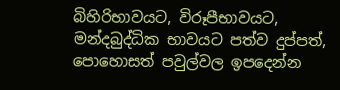බිහිරිභාවයට, විරූපීභාවයට, මන්දබුද්ධික භාවයට පත්ව දුප්පත්, පොහොසත් පවුල්වල ඉපදෙන්න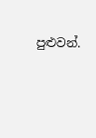පුළුවන්.